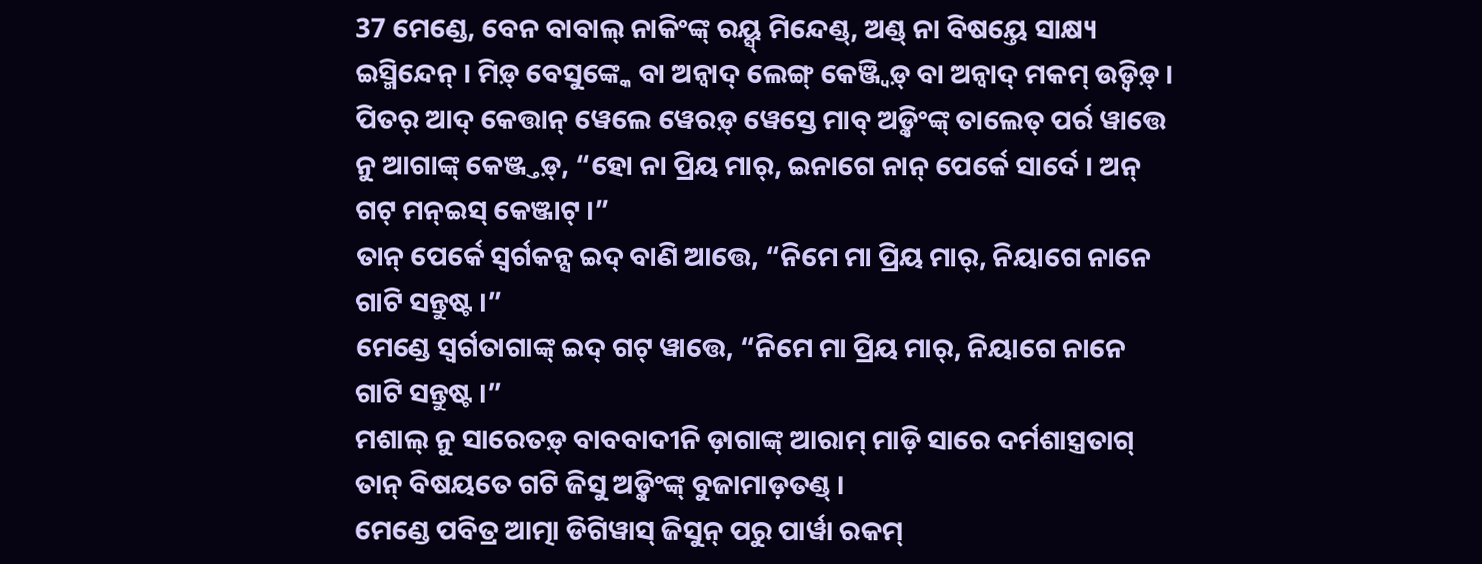37 ମେଣ୍ଡେ, ବେନ ବାବାଲ୍ ନାକିଂଙ୍କ୍ ରୟ୍ସ୍ ମିନ୍ଦେଣ୍ଡ୍, ଅଣ୍ଡ୍ ନା ବିଷୟ୍ତେ ସାକ୍ଷ୍ୟ ଇସ୍ମିନ୍ଦେନ୍ । ମିଡ଼୍ ବେସୁଙ୍କ୍କେ ବା ଅନ୍ୱାଦ୍ ଲେଙ୍ଗ୍ କେଞ୍ଜ୍ୱିଡ଼୍ ବା ଅନ୍ୱାଦ୍ ମକମ୍ ଉଡ଼୍ୱିଡ଼୍ ।
ପିତର୍ ଆଦ୍ କେତ୍ତାନ୍ ୱେଲେ ୱେରଡ଼୍ ୱେସ୍ତେ ମାବ୍ ଅଡ଼୍କିଂଙ୍କ୍ ତାଲେତ୍ ପର୍ର ୱାତ୍ତେ ନୁ ଆଗାଙ୍କ୍ କେଞ୍ଜ୍ତଡ଼୍, “ହୋ ନା ପ୍ରିୟ ମାର୍, ଇନାଗେ ନାନ୍ ପେର୍କେ ସାର୍ଦେ । ଅନ୍ ଗଟ୍ ମନ୍ଇସ୍ କେଞ୍ଜାଟ୍ ।”
ତାନ୍ ପେର୍କେ ସ୍ୱର୍ଗକନ୍ସ ଇଦ୍ ବାଣି ଆତ୍ତେ, “ନିମେ ମା ପ୍ରିୟ ମାର୍, ନିୟାଗେ ନାନେ ଗାଟି ସନ୍ତୁଷ୍ଟ ।”
ମେଣ୍ଡେ ସ୍ୱର୍ଗତାଗାଙ୍କ୍ ଇଦ୍ ଗଟ୍ ୱାତ୍ତେ, “ନିମେ ମା ପ୍ରିୟ ମାର୍, ନିୟାଗେ ନାନେ ଗାଟି ସନ୍ତୁଷ୍ଟ ।”
ମଶାଲ୍ ନୁ ସାରେତଡ଼୍ ବାବବାଦୀନି ଡ଼ାଗାଙ୍କ୍ ଆରାମ୍ ମାଡ଼ି ସାରେ ଦର୍ମଶାସ୍ତ୍ରତାଗ୍ ତାନ୍ ବିଷୟତେ ଗଟି ଜିସୁ ଅଡ଼୍କିଂଙ୍କ୍ ବୁଜାମାଡ଼ତଣ୍ଡ୍ ।
ମେଣ୍ଡେ ପବିତ୍ର ଆତ୍ମା ଡିଗିୱାସ୍ ଜିସୁନ୍ ପରୁ ପାର୍ୱା ରକମ୍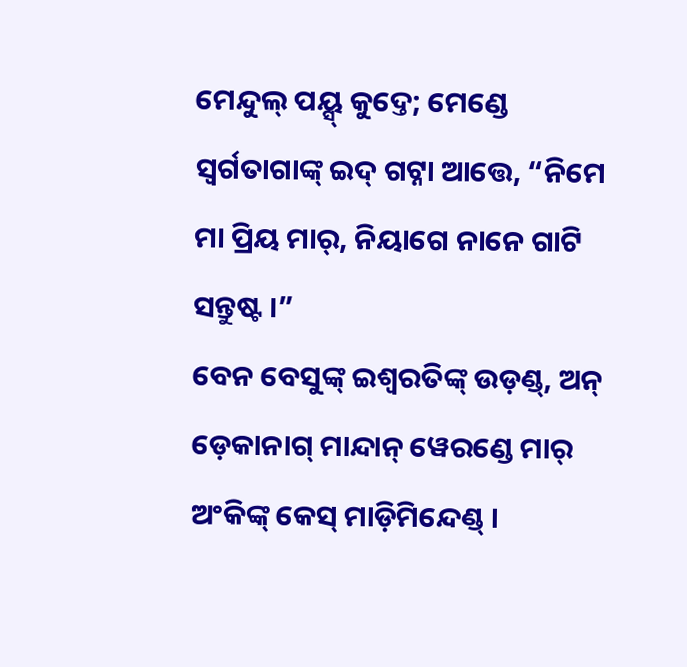ମେନ୍ଦୁଲ୍ ପୟ୍ସ୍ କୁଦ୍ତେ; ମେଣ୍ଡେ ସ୍ୱର୍ଗତାଗାଙ୍କ୍ ଇଦ୍ ଗଟ୍ନା ଆତ୍ତେ, “ନିମେ ମା ପ୍ରିୟ ମାର୍, ନିୟାଗେ ନାନେ ଗାଟି ସନ୍ତୁଷ୍ଟ ।”
ବେନ ବେସୁଙ୍କ୍ ଇଶ୍ୱରତିଙ୍କ୍ ଉଡ଼ଣ୍ଡ୍, ଅନ୍ ଡ଼େକାନାଗ୍ ମାନ୍ଦାନ୍ ୱେରଣ୍ଡେ ମାର୍ ଅଂକିଙ୍କ୍ କେସ୍ ମାଡ଼ିମିନ୍ଦେଣ୍ଡ୍ ।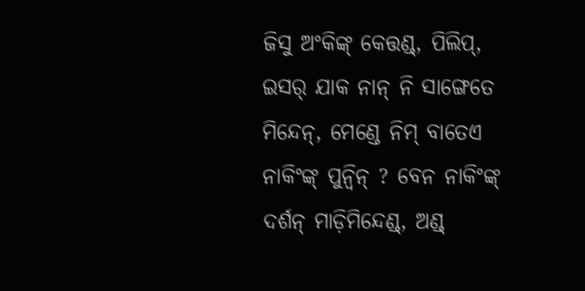ଜିସୁ ଅଂକିଙ୍କ୍ କେତ୍ତଣ୍ଡ୍, ପିଲିପ୍, ଇସର୍ ଯାକ ନାନ୍ ନି ସାଙ୍ଗେତେ ମିନ୍ଦେନ୍, ମେଣ୍ଡେ ନିମ୍ ବାତେଏ ନାକିଂଙ୍କ୍ ପୁନ୍ୱିନ୍ ? ବେନ ନାକିଂଙ୍କ୍ ଦର୍ଶନ୍ ମାଡ଼ିମିନ୍ଦେଣ୍ଡ୍, ଅଣ୍ଡ୍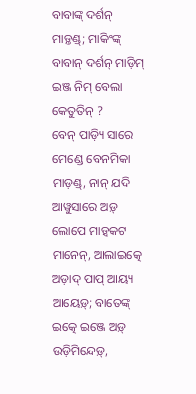ବାବାଙ୍କ୍ ଦର୍ଶନ୍ ମାଡ଼୍ତଣ୍ଡ୍; ମାକିଂଙ୍କ୍ ବାବାନ୍ ଦର୍ଶନ୍ ମାଡ଼ିମ୍ ଇଞ୍ଜ ନିମ୍ ବେଲା କେତୁତିନ୍ ?
ବେନ୍ ପାଡ଼୍ୟି ସାରେ ମେଣ୍ଡେ ବେନମିକା ମାଡ଼ଣ୍ଡ୍, ନାନ୍ ଯଦି ଆୱୁସାରେ ଅଡ଼୍ ଲୋପେ ମାଡ଼୍ୱକଟ ମାନେନ୍, ଆଲାଇତ୍କେ ଅଡ଼ାଦ୍ ପାପ୍ ଆୟ୍ୟ ଆୟେଡ଼୍; ବାତେଙ୍କ୍ ଇତ୍କେ ଇଞ୍ଜେ ଅଡ଼୍ ଉଡ଼ିମିନ୍ଦେଡ଼୍,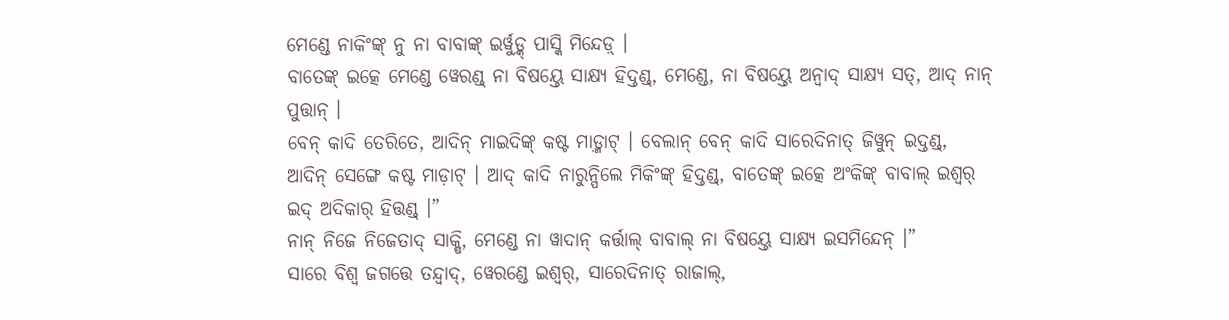ମେଣ୍ଡେ ନାକିଂଙ୍କ୍ ନୁ ନା ବାବାଙ୍କ୍ ଇର୍ୱୁଡ଼୍କ୍ ପାସ୍କି ମିନ୍ଦେଡ଼୍ ।
ବାତେଙ୍କ୍ ଇତ୍କେ ମେଣ୍ଡେ ୱେରଣ୍ଡ୍ ନା ବିଷୟ୍ତେ ସାକ୍ଷ୍ୟ ହିଦ୍ତଣ୍ଡ୍, ମେଣ୍ଡେ, ନା ବିଷୟ୍ତେ ଅନ୍ୱାଦ୍ ସାକ୍ଷ୍ୟ ସତ୍, ଆଦ୍ ନାନ୍ ପୁତ୍ତାନ୍ ।
ବେନ୍ କାଦି ତେରିତେ, ଆଦିନ୍ ମାଇଦିଙ୍କ୍ କଷ୍ଟ ମାଡ଼୍ମାଟ୍ । ବେଲାନ୍ ବେନ୍ କାଦି ସାରେଦିନାତ୍ ଜିୱୁନ୍ ଇଦ୍ତଣ୍ଡ୍, ଆଦିନ୍ ସେଙ୍ଗେ କଷ୍ଟ ମାଡ଼ାଟ୍ । ଆଦ୍ କାଦି ନାରୁନ୍ପିଲେ ମିକିଂଙ୍କ୍ ହିଦ୍ତଣ୍ଡ୍, ବାତେଙ୍କ୍ ଇତ୍କେ ଅଂକିଙ୍କ୍ ବାବାଲ୍ ଇଶ୍ୱର୍ ଇଦ୍ ଅଦିକାର୍ ହିତ୍ତଣ୍ଡ୍ ।”
ନାନ୍ ନିଜେ ନିଜେତାଦ୍ ସାକ୍ଷି, ମେଣ୍ଡେ ନା ୱାଦାନ୍ କର୍ତ୍ତାଲ୍ ବାବାଲ୍ ନା ବିଷୟ୍ତେ ସାକ୍ଷ୍ୟ ଇସମିନ୍ଦେନ୍ ।”
ସାରେ ବିଶ୍ୱ ଜଗତ୍ତେ ତନ୍ଦ୍ୱାଦ୍, ୱେରଣ୍ଡେ ଇଶ୍ୱର୍, ସାରେଦିନାତ୍ ରାଜାଲ୍,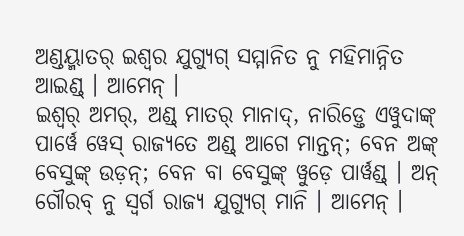ଅଣ୍ଡୟ୍ମାତର୍ ଇଶ୍ୱର ଯୁଗ୍ଯୁଗ୍ ସମ୍ମାନିତ ନୁ ମହିମାନ୍ନିତ ଆଇଣ୍ଡ୍ । ଆମେନ୍ ।
ଇଶ୍ୱର୍ ଅମର୍, ଅଣ୍ଡ୍ ମାତର୍ ମାନାଦ୍, ନାରିଡ଼୍ତେ ଏୱୁଦାଙ୍କ୍ ପାର୍ୱେ ୱେସ୍ ରାଜ୍ୟତେ ଅଣ୍ଡ୍ ଆଗେ ମାନ୍ତନ୍; ବେନ ଅଙ୍କ୍ ବେସୁଙ୍କ୍ ଉଡ଼ନ୍; ବେନ ବା ବେସୁଙ୍କ୍ ୱୁଡ଼େ ପାର୍ୱଣ୍ଡ୍ । ଅନ୍ ଗୌରବ୍ ନୁ ସ୍ୱର୍ଗ ରାଜ୍ୟ ଯୁଗ୍ଯୁଗ୍ ମାନି । ଆମେନ୍ ।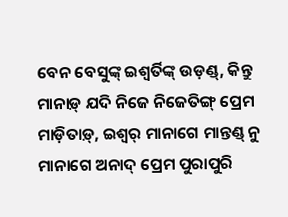ବେନ ବେସୁଙ୍କ୍ ଇଶ୍ୱର୍ତିଙ୍କ୍ ଉଡ଼ଣ୍ଡ୍, କିନ୍ତୁ ମାନାଡ଼୍ ଯଦି ନିଜେ ନିଜେତିଙ୍ଗ୍ ପ୍ରେମ ମାଡ଼ିତାଡ଼୍, ଇଶ୍ୱର୍ ମାନାଗେ ମାନ୍ତଣ୍ଡ୍ ନୁ ମାନାଗେ ଅନାଦ୍ ପ୍ରେମ ପୁରାପୁରି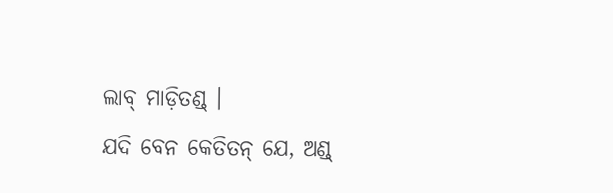ଲାବ୍ ମାଡ଼ିତଣ୍ଡ୍ ।
ଯଦି ବେନ କେତିତନ୍ ଯେ, ଅଣ୍ଡ୍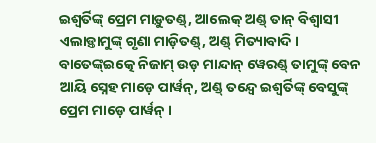ଇଶ୍ୱର୍ତିଙ୍କ୍ ପ୍ରେମ ମାଡ଼ୁତଣ୍ଡ୍, ଆଲେକ୍ ଅଣ୍ଡ୍ ତାନ୍ ବିଶ୍ୱାସୀ ଏଲାଡ଼୍ତାମୁଙ୍କ୍ ଗୃଣା ମାଡ଼ିତଣ୍ଡ୍, ଅଣ୍ଡ୍ ମିତ୍ୟାବାଦି । ବାତେଙ୍କ୍ଇତ୍କେ ନିଜାମ୍ ଉଡ଼ ମାନ୍ଦାନ୍ ୱେରଣ୍ଡ୍ ତାମୁଙ୍କ୍ ବେନ ଆୟି ସ୍ନେହ ମାଡ଼େ ପାର୍ୱନ୍, ଅଣ୍ଡ୍ ତନ୍ଦ୍ୱେ ଇଶ୍ୱର୍ତିଙ୍କ୍ ବେସୁଙ୍କ୍ ପ୍ରେମ ମାଡ଼େ ପାର୍ୱନ୍ ।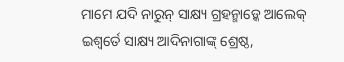ମାମେ ଯଦି ନାରୁନ୍ ସାକ୍ଷ୍ୟ ଗ୍ରହନ୍ମାଡ଼୍କେ ଆଲେକ୍ ଇଶ୍ୱର୍ତେ ସାକ୍ଷ୍ୟ ଆଦିନାଗାଙ୍କ୍ ଶ୍ରେଷ୍ଠ,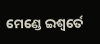ମେଣ୍ଡେ ଇଶ୍ୱର୍ତେ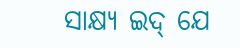ସାକ୍ଷ୍ୟ ଇଦ୍ ଯେ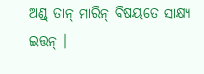ଅଣ୍ଡ୍ ତାନ୍ ମାରିନ୍ ବିଷୟତେ ସାକ୍ଷ୍ୟ ଇତ୍ତନ୍ ।